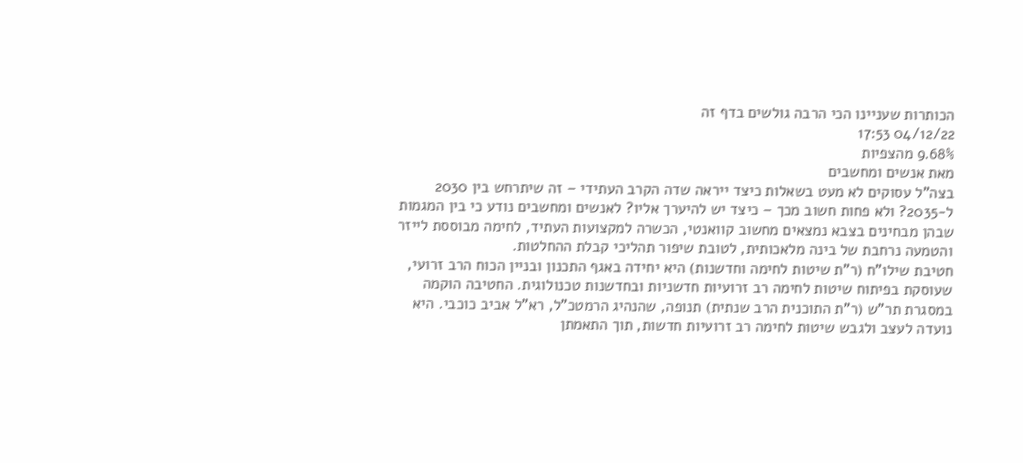הכותרות שעניינו הכי הרבה גולשים בדף זה
04/12/22 17:53
9.68% מהצפיות
מאת אנשים ומחשבים
בצה"ל עסוקים לא מעט בשאלות כיצד ייראה שדה הקרב העתידי – זה שיתרחש בין 2030 ל-2035? ולא פחות חשוב מכך – כיצד יש להיערך אליו? לאנשים ומחשבים נודע כי בין המגמות שבהן מבחינים בצבא נמצאים מחשוב קוואנטי, הכשרה למקצועות העתיד, לחימה מבוססת לייזר והטמעה נרחבת של בינה מלאכותית, לטובת שיפור תהליכי קבלת ההחלטות.
חטיבת שילו"ח (ר"ת שיטות לחימה וחדשנות) היא יחידה באגף התכנון ובניין הכוח הרב זרועי, שעוסקת בפיתוח שיטות לחימה רב זרועיות חדשניות ובחדשנות טכנולוגית. החטיבה הוקמה במסגרת תר"ש (ר"ת התוכנית הרב שנתית) תנופה, שהנהיג הרמטכ"ל, רא"ל אביב כוכבי. היא נועדה לעצב ולגבש שיטות לחימה רב זרועיות חדשות, תוך התאמתן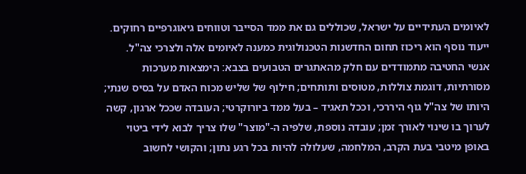לאיומים העתידיים על ישראל, שכוללים גם את ממד הסייבר וטווחים גיאוגרפיים רחוקים. ייעוד נוסף הוא ריכוז תחום החדשנות הטכנולוגית כמענה לאיומים אלה ולצרכי צה"ל.
אנשי החטיבה מתמודדים עם חלק מהאתגרים הטבועים בצבא: הימצאות מערכות מסורתיות, דוגמת צוללות, מטוסים ותותחים; חילוף של שליש מכוח האדם על בסיס שנתי; היותו של צה"ל גוף היררכי, וככל תאגיד – בעל ממד ביורוקרטי; העובדה שככל ארגון, קשה לערוך בו שינוי לאורך זמן; עובדה נוספת, שלפיה ה-"מוצר" שלו צריך לבוא לידי ביטוי באופן מיטבי בעת הקרב, המלחמה, שעלולה להיות בכל רגע נתון; והקושי לחשוב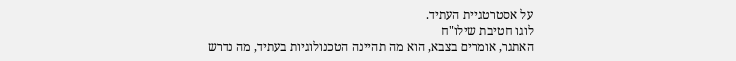על אסטרטגיית העתיד.
לוגו חטיבת שילו"ח
האתגר, אומרים בצבא, הוא מה תהיינה הטכנולוגיות בעתיד, מה נדרש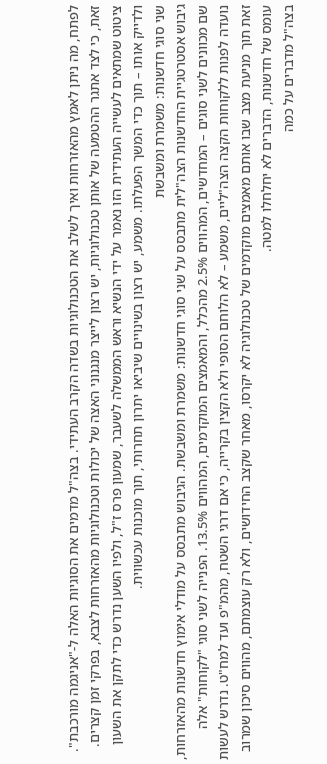לפתח, מה ניתן לאמץ מהאזרחות ואיך לשלב את הטכנולוגיות בשדה הקרב העתידי. בצה"ל מדמים את הסוגיות האלה ל-"אניגמה מורכבת". זאת, כי לצד אתגר ההטמעה של אותן טכנולוגיות, יש רצון לייצר מנגנוני האצה של יכולות וטכנולוגיות מהאזרחות לצבא, בפרקי זמן קצרים. ציטוט שמתאים לעשייה העתידית הזו נאמר על ידי הנשיא וראש הממשלה לשעבר, שמעון פרס ז"ל, ולפיו השען נדרש כדי לתקן את השעון ולדייק אותו – תוך כדי המשך הפעלתו. משמע, יש רצון בשינויים שיביאו יתרון תחרותי, תוך מוכנות עכשווית.
שני סוגי חדשנות: משמרת ומשבשת
גיבוש אסטרטגיית החדשנות הצה"לית מתבסס על שני סוגי חדשנות: משמרת ומשבשת. הגיבוש מתבסס על מודלי אימוץ חדשנות מהאזרחות, שם מכוונים לשני סוגים – המחדשים, המהווים 2.5% מהכלל, והמאמצים המוקדמים, המהווים 13.5%. הפנייה לשני סוגי "לקוחות" אלה נועדה לפנות ללקוחות הקצה הצה"ליים, משמע – לא הלוחם הסופי ולא הקצין בקרייה, כי אם דרגי השטח, מהמ"פ ועד למח"ט. נדרש לעשות זאת תוך מניעת מצב שבו אותם מאמצים מוקדמים של טכנולוגיה לא יקרסו, מאחר שקצב החידושים, ולא רק עוצמתם, מהווים סיכון שמרוב עומס של חדשנות, הדברים לא יחלחלו למטה.
בצה"ל מדברים על כמה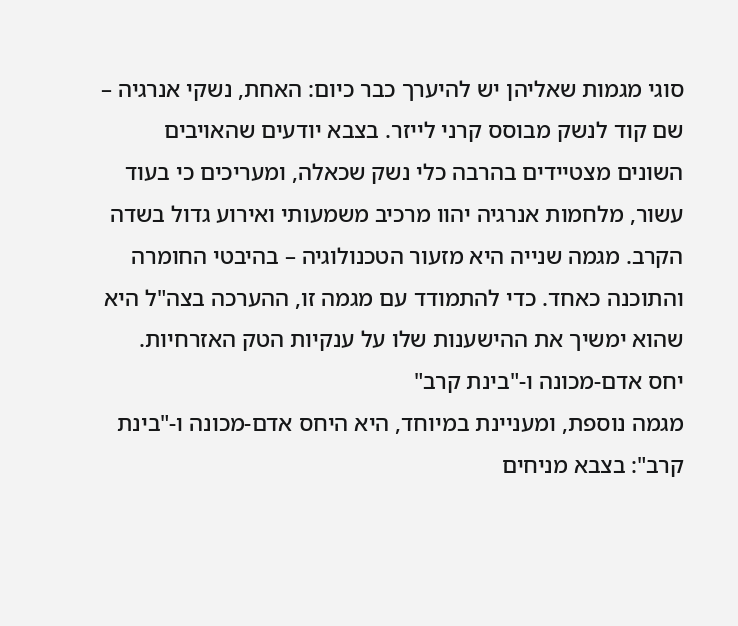סוגי מגמות שאליהן יש להיערך כבר כיום: האחת, נשקי אנרגיה – שם קוד לנשק מבוסס קרני לייזר. בצבא יודעים שהאויבים השונים מצטיידים בהרבה כלי נשק שכאלה, ומעריכים כי בעוד עשור, מלחמות אנרגיה יהוו מרכיב משמעותי ואירוע גדול בשדה הקרב. מגמה שנייה היא מזעור הטכנולוגיה – בהיבטי החומרה והתוכנה כאחד. כדי להתמודד עם מגמה זו, ההערכה בצה"ל היא שהוא ימשיך את ההישענות שלו על ענקיות הטק האזרחיות.
יחס אדם-מכונה ו-"בינת קרב"
מגמה נוספת, ומעניינת במיוחד, היא היחס אדם-מכונה ו-"בינת קרב": בצבא מניחים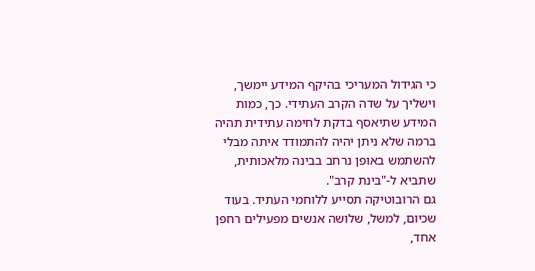כי הגידול המעריכי בהיקף המידע יימשך, וישליך על שדה הקרב העתידי. כך, כמות המידע שתיאסף בדקת לחימה עתידית תהיה ברמה שלא ניתן יהיה להתמודד איתה מבלי להשתמש באופן נרחב בבינה מלאכותית, שתביא ל-"בינת קרב".
גם הרובוטיקה תסייע ללוחמי העתיד. בעוד שכיום, למשל, שלושה אנשים מפעילים רחפן אחד,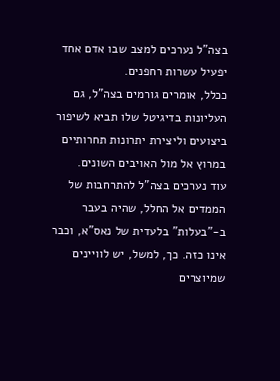בצה"ל נערכים למצב שבו אדם אחד יפעיל עשרות רחפנים.
ככלל, אומרים גורמים בצה"ל, גם העליונות בדיגיטל שלו תביא לשיפור ביצועים וליצירת יתרונות תחרותיים במרוץ אל מול האויבים השונים.
עוד נערכים בצה"ל להתרחבות של הממדים אל החלל, שהיה בעבר ב-"בעלות" בלעדית של נאס"א, וכבר אינו כזה. כך, למשל, יש לוויינים שמיוצרים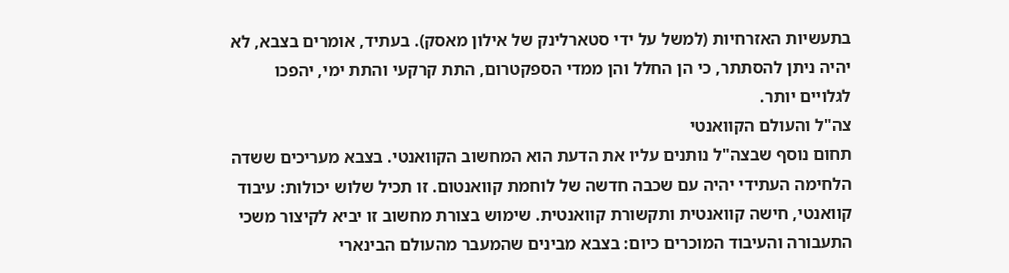בתעשיות האזרחיות (למשל על ידי סטארלינק של אילון מאסק). בעתיד, אומרים בצבא, לא יהיה ניתן להסתתר, כי הן החלל והן ממדי הספקטרום, התת קרקעי והתת ימי, יהפכו לגלויים יותר.
צה"ל והעולם הקוואנטי
תחום נוסף שבצה"ל נותנים עליו את הדעת הוא המחשוב הקוואנטי. בצבא מעריכים ששדה הלחימה העתידי יהיה עם שכבה חדשה של לוחמת קוואנטום. זו תכיל שלוש יכולות: עיבוד קוואנטי, חישה קוואנטית ותקשורת קוואנטית. שימוש בצורת מחשוב זו יביא לקיצור משכי התעבורה והעיבוד המוכרים כיום: בצבא מבינים שהמעבר מהעולם הבינארי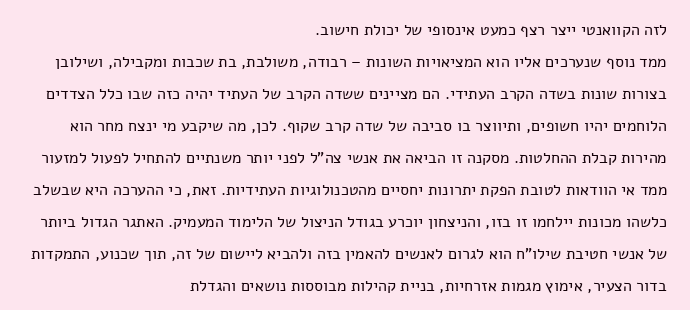לזה הקוואנטי ייצר רצף כמעט אינסופי של יכולת חישוב.
ממד נוסף שנערכים אליו הוא המציאויות השונות – רבודה, משולבת, בת שכבות ומקבילה, ושילובן בצורות שונות בשדה הקרב העתידי. הם מציינים ששדה הקרב של העתיד יהיה כזה שבו כלל הצדדים הלוחמים יהיו חשופים, ותיווצר בו סביבה של שדה קרב שקוף. לכן, מה שיקבע מי ינצח מחר הוא מהירות קבלת ההחלטות. מסקנה זו הביאה את אנשי צה"ל לפני יותר משנתיים להתחיל לפעול למזעור ממד אי הוודאות לטובת הפקת יתרונות יחסיים מהטכנולוגיות העתידיות. זאת, כי ההערכה היא שבשלב כלשהו מכונות יילחמו זו בזו, והניצחון יוכרע בגודל הניצול של הלימוד המעמיק. האתגר הגדול ביותר של אנשי חטיבת שילו"ח הוא לגרום לאנשים להאמין בזה ולהביא ליישום של זה, תוך שכנוע, התמקדות בדור הצעיר, אימוץ מגמות אזרחיות, בניית קהילות מבוססות נושאים והגדלת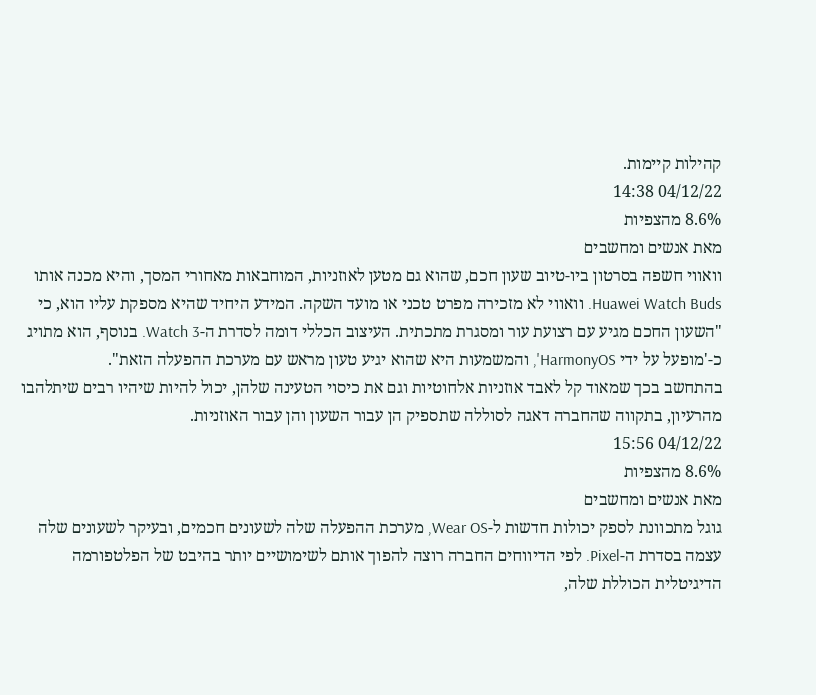קהילות קיימות.
04/12/22 14:38
8.6% מהצפיות
מאת אנשים ומחשבים
וואווי חשפה בסרטון ביו-טיוב שעון חכם, שהוא גם מטען לאוזניות, המוחבאות מאחורי המסך, והיא מכנה אותו Huawei Watch Buds. וואווי לא מזכירה מפרט טכני או מועד השקה. המידע היחיד שהיא מספקת עליו הוא, כי "השעון החכם מגיע עם רצועת עור ומסגרת מתכתית. העיצוב הכללי דומה לסדרת ה-Watch 3. בנוסף, הוא מתויג כ-'מופעל על ידי HarmonyOS', והמשמעות היא שהוא יגיע טעון מראש עם מערכת ההפעלה הזאת".
בהתחשב בכך שמאוד קל לאבד אוזניות אלחוטיות וגם את כיסוי הטעינה שלהן, יכול להיות שיהיו רבים שיתלהבו מהרעיון, בתקווה שהחברה דאגה לסוללה שתספיק הן עבור השעון והן עבור האוזניות.
04/12/22 15:56
8.6% מהצפיות
מאת אנשים ומחשבים
גוגל מתכוונת לספק יכולות חדשות ל-Wear OS, מערכת ההפעלה שלה לשעונים חכמים, ובעיקר לשעונים שלה עצמה בסדרת ה-Pixel. לפי הדיווחים החברה רוצה להפוך אותם לשימושיים יותר בהיבט של הפלטפורמה הדיגיטלית הכוללת שלה,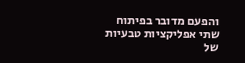והפעם מדובר בפיתוח שתי אפליקציות טבעיות של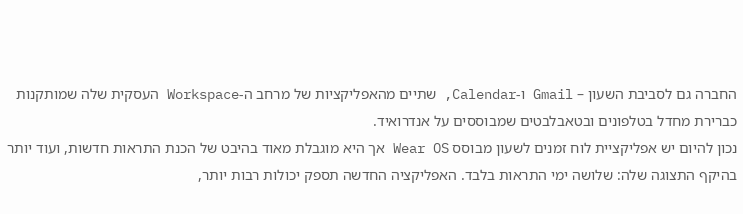החברה גם לסביבת השעון – Gmail ו-Calendar, שתיים מהאפליקציות של מרחב ה-Workspace העסקית שלה שמותקנות כברירת מחדל בטלפונים ובטאבלבטים שמבוססים על אנדרואיד.
נכון להיום יש אפליקציית לוח זמנים לשעון מבוסס Wear OS אך היא מוגבלת מאוד בהיבט של הכנת התראות חדשות, ועוד יותר בהיקף התצוגה שלה: שלושה ימי התראות בלבד. האפליקציה החדשה תספק יכולות רבות יותר,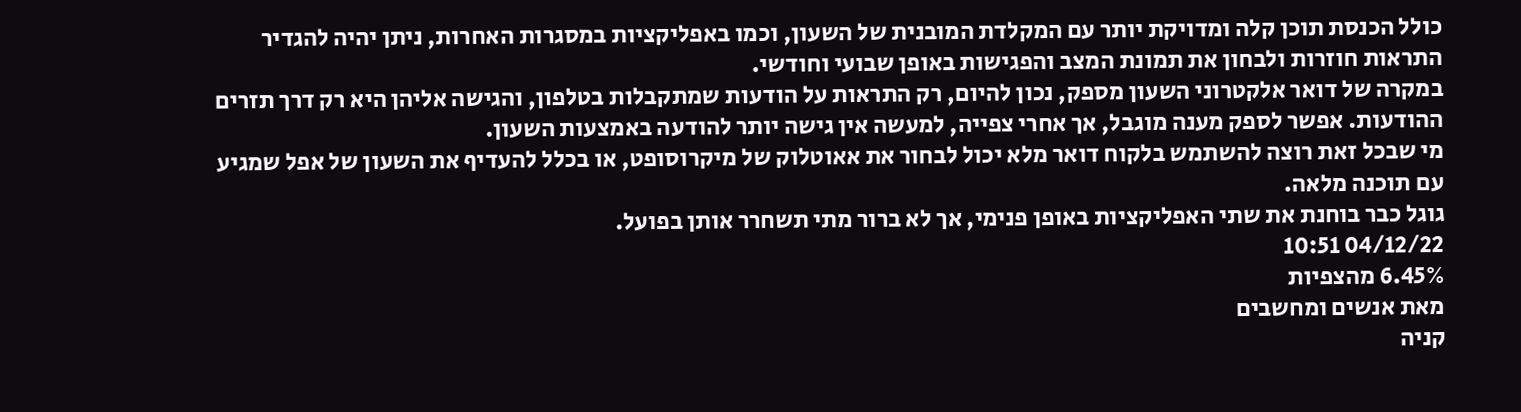כולל הכנסת תוכן קלה ומדויקת יותר עם המקלדת המובנית של השעון, וכמו באפליקציות במסגרות האחרות, ניתן יהיה להגדיר התראות חוזרות ולבחון את תמונת המצב והפגישות באופן שבועי וחודשי.
במקרה של דואר אלקטרוני השעון מספק, נכון להיום, רק התראות על הודעות שמתקבלות בטלפון, והגישה אליהן היא רק דרך תזרים ההודעות. אפשר לספק מענה מוגבל, אך אחרי צפייה, למעשה אין גישה יותר להודעה באמצעות השעון.
מי שבכל זאת רוצה להשתמש בלקוח דואר מלא יכול לבחור את אאוטלוק של מיקרוסופט, או בכלל להעדיף את השעון של אפל שמגיע עם תוכנה מלאה.
גוגל כבר בוחנת את שתי האפליקציות באופן פנימי, אך לא ברור מתי תשחרר אותן בפועל.
04/12/22 10:51
6.45% מהצפיות
מאת אנשים ומחשבים
קניה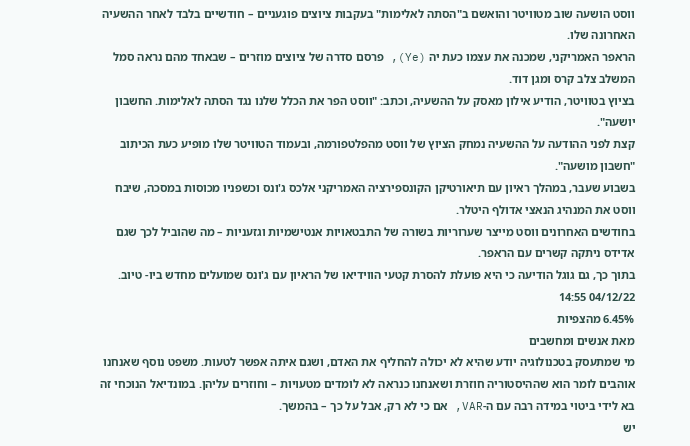ווסט הושעה שוב מטוויטר והואשם ב"הסתה לאלימות" בעקבות ציוצים פוגעניים – חודשיים בלבד לאחר ההשעיה האחרונה שלו.
הראפר האמריקני, שמכנה את עצמו כעת יה (Ye), פרסם סדרה של ציוצים מוזרים – שבאחד מהם נראה סמל המשלב צלב קרס ומגן דוד.
בציוץ בטוויטר, הודיע אילון מאסק על ההשעיה, וכתב: "ווסט הפר את הכלל שלנו נגד הסתה לאלימות. החשבון יושעה".
קצת לפני ההודעה על ההשעיה נמחק הציוץ של ווסט מהפלטפורמה, ובעמוד הטוויטר שלו מופיע כעת הכיתוב "חשבון מושעה".
בשבוע שעבר, במהלך ראיון עם תיאורטיקן הקונספירציה האמריקני אלכס ג'ונס וכשפניו מכוסות במסכה, שיבח ווסט את המנהיג הנאצי אדולף היטלר.
בחודשים האחרונים ווסט מייצר שערוריות בשורה של התבטאויות אנטישמיות וגזעניות – מה שהוביל לכך שגם אדידס ניתקה קשרים עם הראפר.
בתוך כך, גם גוגל הודיעה כי היא פועלת להסרת קטעי הווידיאו של הראיון עם ג'ונס שמועלים מחדש ביו- טיוב.
04/12/22 14:55
6.45% מהצפיות
מאת אנשים ומחשבים
מי שמתעסק בטכנולוגיה יודע שהיא לא יכולה להחליף את האדם, ושגם איתה אפשר לטעות. משפט נוסף שאנחנו אוהבים לומר הוא שההיסטוריה חוזרת ושאנחנו כנראה לא לומדים מטעויות – וחוזרים עליהן. במונדיאל הנוכחי זה בא לידי ביטוי במידה רבה עם ה-VAR, אם כי לא רק, אבל על כך – בהמשך.
יש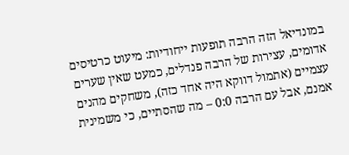במונדיאל הזה הרבה תופעות ייחודיות: מיעוט כרטיסים אדומים, עצירות של הרבה פנדלים, כמעט שאין שערים עצמיים (אתמול דווקא היה אחד כזה), משחקים מהנים אמנם, אבל עם הרבה 0:0 – מה שהסתיים, כי משמינית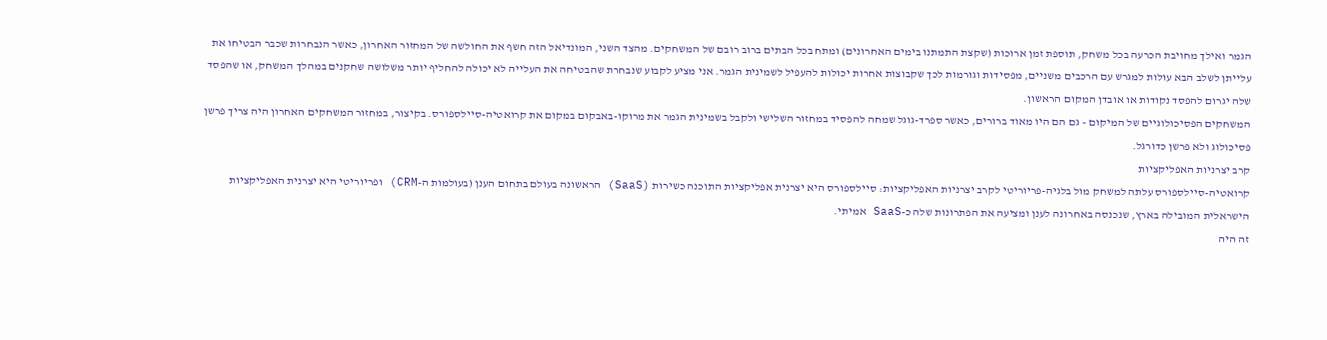הגמר ואילך מחויבת הכרעה בכל משחק, תוספת זמן ארוכות (שקצת התמתנו בימים האחרונים) ומתח בכל הבתים ברוב רובם של המשחקים. מהצד השני, המונדיאל הזה חשף את החולשה של המחזור האחרון, כאשר הנבחרות שכבר הבטיחו את עלייתן לשלב הבא עולות למגרש עם הרכבים משניים, מפסידות וגורמות לכך שקבוצות אחרות יכולות להעפיל לשמינית הגמר. אני מציע לקבוע שנבחרת שהבטיחה את העלייה לא יכולה להחליף יותר משלושה שחקנים במהלך המשחק, או שהפסד שלה יגרום להפסד נקודות או אובדן המקום הראשון.
המשחקים הפסיכולוגיים של המיקום – גם הם היו מאוד ברורים, כאשר ספרד-גוגל שמחה להפסיד במחזור השלישי ולקבל בשמינית הגמר את מרוקו-באבקום במקום את קרואטיה-סיילספורס. בקיצור, במחזור המשחקים האחרון היה צריך פרשן פסיכולוג ולא פרשן כדורגל.
קרב יצרניות האפליקציות
קרואטיה-סיילספורס עלתה למשחק מול בלגיה-פריוריטי לקרב יצרניות האפליקציות: סיילספורס היא יצרנית אפליקציות התוכנה כשירות (SaaS) הראשונה בעולם בתחום הענן (בעולמות ה-CRM) ופריוריטי היא יצרנית האפליקציות הישראלית המובילה בארץ, שנכנסה באחרונה לענן ומציעה את הפתרונות שלה כ-SaaS אמיתי.
זה היה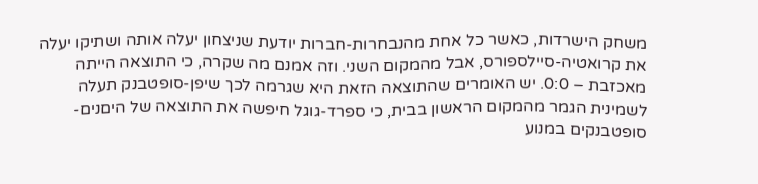משחק הישרדות, כאשר כל אחת מהנבחרות-חברות יודעת שניצחון יעלה אותה ושתיקו יעלה את קרואטיה-סיילספורס, אבל מהמקום השני. וזה אמנם מה שקרה, כי התוצאה הייתה מאכזבת – 0:0. יש האומרים שהתוצאה הזאת היא שגרמה לכך שיפן-סופטבנק תעלה לשמינית הגמר מהמקום הראשון בבית, כי ספרד-גוגל חיפשה את התוצאה של היםנים-סופטבנקים במנוע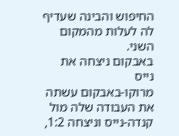החיפוש והבינה שעדיף לה לעלות מהמקום השני.
באבקום ניצחה את נייס
מרוקו-באבקום עשתה את העבודה שלה מול קנדה-נייס וניצחה 1:2,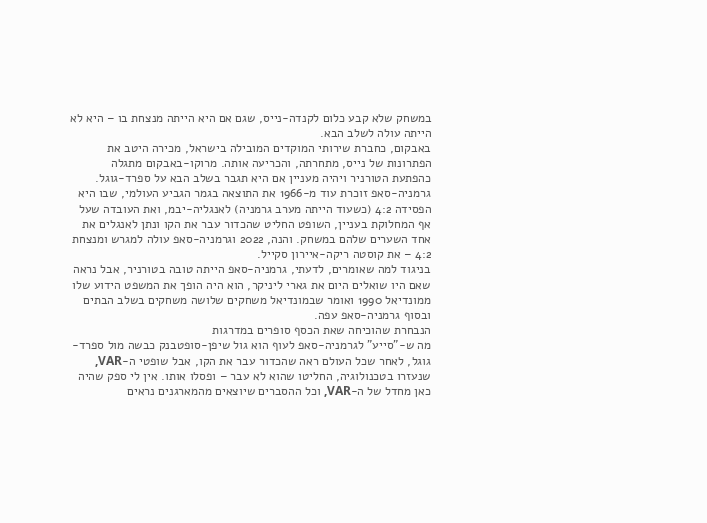במשחק שלא קבע כלום לקנדה-נייס, שגם אם היא הייתה מנצחת בו – היא לא הייתה עולה לשלב הבא.
באבקום, כחברת שירותי המוקדים המובילה בישראל, מכירה היטב את הפתרונות של נייס, מתחרתה, והכריעה אותה. מרוקו-באבקום מתגלה כהפתעת הטורניר ויהיה מעניין אם היא תגבר בשלב הבא על ספרד-גוגל.
גרמניה-סאפ זוכרת עוד מ-1966 את התוצאה בגמר הגביע העולמי, שבו היא הפסידה 4:2 (כשעוד הייתה מערב גרמניה) לאנגליה-יבמ, ואת העובדה שעל אף המחלוקת בעניין, השופט החליט שהכדור עבר את הקו ונתן לאנגלים את אחד השערים שלהם במשחק. והנה, 2022 וגרמניה-סאפ עולה למגרש ומנצחת 4:2 – את קוסטה ריקה-איירון סקייל.
בניגוד למה שאומרים, לדעתי, גרמניה-סאפ הייתה טובה בטורניר, אבל נראה שאם היו שואלים היום את גארי ליניקר, הוא היה הופך את המשפט הידוע שלו ממונדיאל 1990 ואומר שבמונדיאל משחקים שלושה משחקים בשלב הבתים ובסוף גרמניה-סאפ עפה.
הנבחרת שהוכיחה שאת הכסף סופרים במדרגות
מה ש-"סייע" לגרמניה-סאפ לעוף הוא גול שיפן-סופטבנק כבשה מול ספרד-גוגל, לאחר שכל העולם ראה שהכדור עבר את הקו, אבל שופטי ה-VAR, שנעזרו בטכנולוגיה, החליטו שהוא לא עבר – ופסלו אותו. אין לי ספק שהיה כאן מחדל של ה-VAR, וכל ההסברים שיוצאים מהמארגנים נראים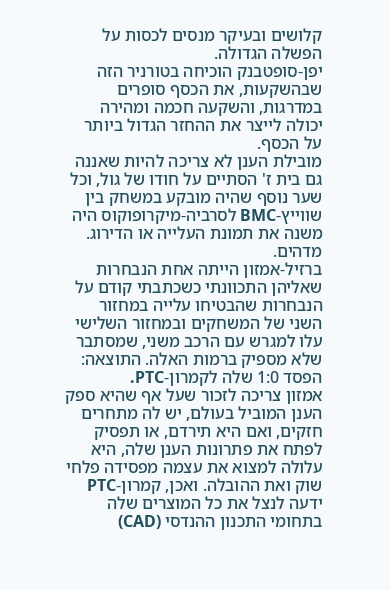קלושים ובעיקר מנסים לכסות על הפשלה הגדולה.
יפן-סופטבנק הוכיחה בטורניר הזה שבהשקעות, את הכסף סופרים במדרגות, והשקעה חכמה ומהירה יכולה לייצר את ההחזר הגדול ביותר על הכסף.
מובילת הענן לא צריכה להיות שאננה
גם בית ז' הסתיים על חודו של גול, וכל שער נוסף שהיה מובקע במשחק בין שווייץ-BMC לסרביה-מיקרופוקוס היה משנה את תמונת העלייה או הדירוג. מדהים.
ברזיל-אמזון הייתה אחת הנבחרות שאליהן התכוונתי כשכתבתי קודם על הנבחרות שהבטיחו עלייה במחזור השני של המשחקים ובמחזור השלישי עלו למגרש עם הרכב משני, שמסתבר שלא מספיק ברמות האלה. התוצאה: הפסד 1:0 שלה לקמרון-PTC.
אמזון צריכה לזכור שעל אף שהיא ספק הענן המוביל בעולם, יש לה מתחרים חזקים, ואם היא תירדם, או תפסיק לפתח את פתרונות הענן שלה, היא עלולה למצוא את עצמה מפסידה פלחי שוק ואת ההובלה. ואכן, קמרון-PTC ידעה לנצל את כל המוצרים שלה בתחומי התכנון ההנדסי (CAD)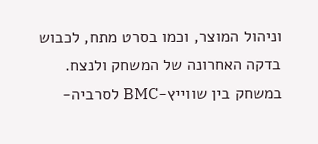וניהול המוצר, וכמו בסרט מתח, לכבוש בדקה האחרונה של המשחק ולנצח.
במשחק בין שווייץ-BMC לסרביה-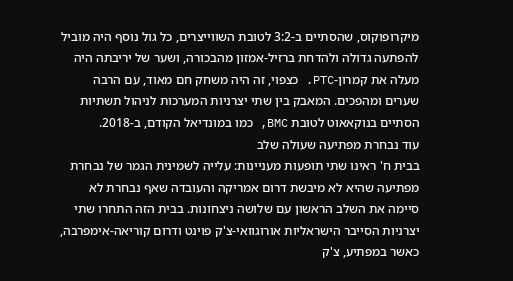מיקרופוקוס, שהסתיים ב-3:2 לטובת השווייצרים, כל גול נוסף היה מוביל להפתעה גדולה ולהדחת ברזיל-אמזון מהבכורה, ושער של יריבתה היה מעלה את קמרון-PTC. כצפוי, זה היה משחק חם מאוד, עם הרבה שערים ומהפכים. המאבק בין שתי יצרניות המערכות לניהול תשתיות הסתיים בנוקאאוט לטובת BMC, כמו במונדיאל הקודם, ב-2018.
עוד נבחרת מפתיעה שעולה שלב
בבית ח' ראינו שתי תופעות מעניינות: עלייה לשמינית הגמר של נבחרת מפתיעה שהיא לא מיבשת דרום אמריקה והעובדה שאף נבחרת לא סיימה את השלב הראשון עם שלושה ניצחונות. בבית הזה התחרו שתי יצרניות הסייבר הישראליות אורוגוואי-צ'ק פוינט ודרום קוריאה-אימפרבה, כאשר במפתיע, צ'ק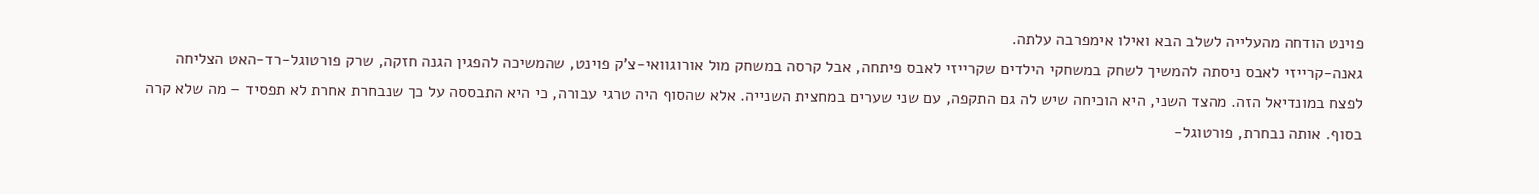פוינט הודחה מהעלייה לשלב הבא ואילו אימפרבה עלתה.
גאנה-קרייזי לאבס ניסתה להמשיך לשחק במשחקי הילדים שקרייזי לאבס פיתחה, אבל קרסה במשחק מול אורוגוואי-צ'ק פוינט, שהמשיכה להפגין הגנה חזקה, שרק פורטוגל-רד-האט הצליחה לפצח במונדיאל הזה. מהצד השני, היא הוכיחה שיש לה גם התקפה, עם שני שערים במחצית השנייה. אלא שהסוף היה טרגי עבורה, כי היא התבססה על כך שנבחרת אחרת לא תפסיד – מה שלא קרה בסוף. אותה נבחרת, פורטוגל-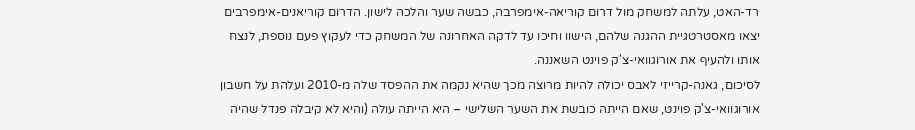רד-האט, עלתה למשחק מול דרום קוריאה-אימפרבה, כבשה שער והלכה לישון. הדרום קוריאנים-אימפרבים יצאו מאסטרטגיית ההגנה שלהם, הישוו וחיכו עד לדקה האחרונה של המשחק כדי לעקוץ פעם נוספת, לנצח אותו ולהעיף את אורוגוואי-צ'ק פוינט השאננה.
לסיכום, גאנה-קרייזי לאבס יכולה להיות מרוצה מכך שהיא נקמה את ההפסד שלה מ-2010 ועלהת על חשבון אורוגוואי-צ'ק פוינט, שאם הייתה כובשת את השער השלישי – היא הייתה עולה (והיא לא קיבלה פנדל שהיה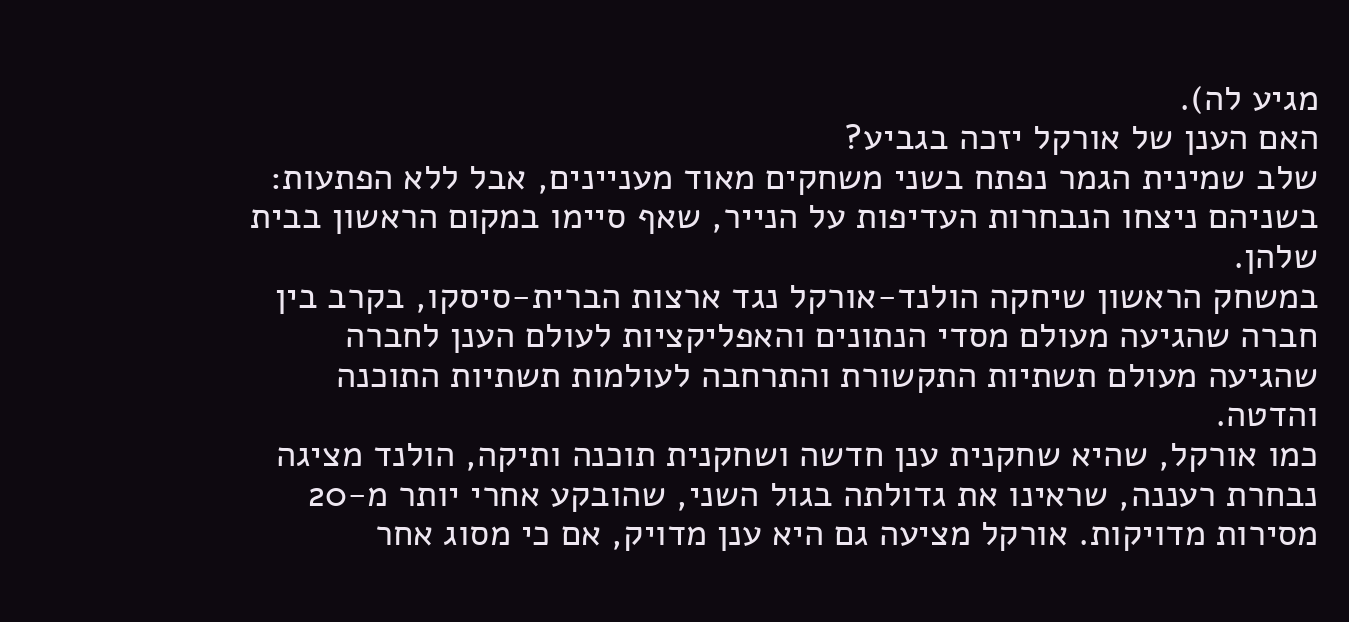מגיע לה).
האם הענן של אורקל יזכה בגביע?
שלב שמינית הגמר נפתח בשני משחקים מאוד מעניינים, אבל ללא הפתעות: בשניהם ניצחו הנבחרות העדיפות על הנייר, שאף סיימו במקום הראשון בבית שלהן.
במשחק הראשון שיחקה הולנד-אורקל נגד ארצות הברית-סיסקו, בקרב בין חברה שהגיעה מעולם מסדי הנתונים והאפליקציות לעולם הענן לחברה שהגיעה מעולם תשתיות התקשורת והתרחבה לעולמות תשתיות התוכנה והדטה.
כמו אורקל, שהיא שחקנית ענן חדשה ושחקנית תוכנה ותיקה, הולנד מציגה נבחרת רעננה, שראינו את גדולתה בגול השני, שהובקע אחרי יותר מ-20 מסירות מדויקות. אורקל מציעה גם היא ענן מדויק, אם כי מסוג אחר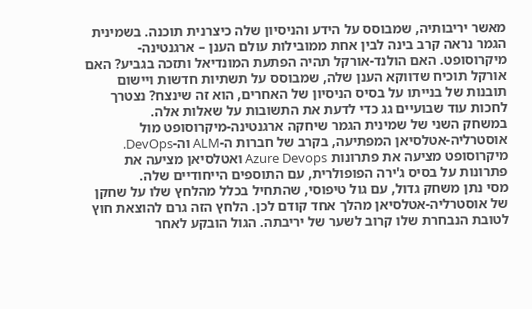מאשר יריבותיה, שמבוסס על הידע והניסיון שלה כיצרנית תוכנה. בשמינית הגמר נראה קרב בינה לבין אחת ממובילות עולם הענן – ארגנטינה-מיקרוסופט. האם הולנד-אורקל תהיה הפתעת המונדיאל ותזכה בגביע? האם אורקל תוכיח שדווקא הענן שלה, שמבוסס על תשתיות חדשות ויישום תובנות של בנייתו על בסיס הניסיון של האחרים, הוא זה שינצח? נצטרך לחכות עוד שבועיים גג כדי לדעת את התשובות על שאלות אלה.
במשחק השני של שמינית הגמר שיחקה ארגנטינה-מיקרוסופט מול אוסטרליה-אטלסיאן המפתיעה, בקרב של חברות ה-ALM וה-DevOps. מיקרוסופט מציעה את פתרונות Azure Devops ואטלסיאן מציעה את פתרונות על בסיס ג'ירה הפופולרית, עם התוספים הייחודיים שלה.
מסי נתן משחק גדול, עם גול טיפוסי, שהתחיל בכלל מהלחץ שלו על שחקן של אוסטרליה-אטלסיאן מהלך אחד קודם לכן. הלחץ הזה גרם להוצאת חוץ לטובת הנבחרת שלו קרוב לשער של יריבתה. הגול הובקע לאחר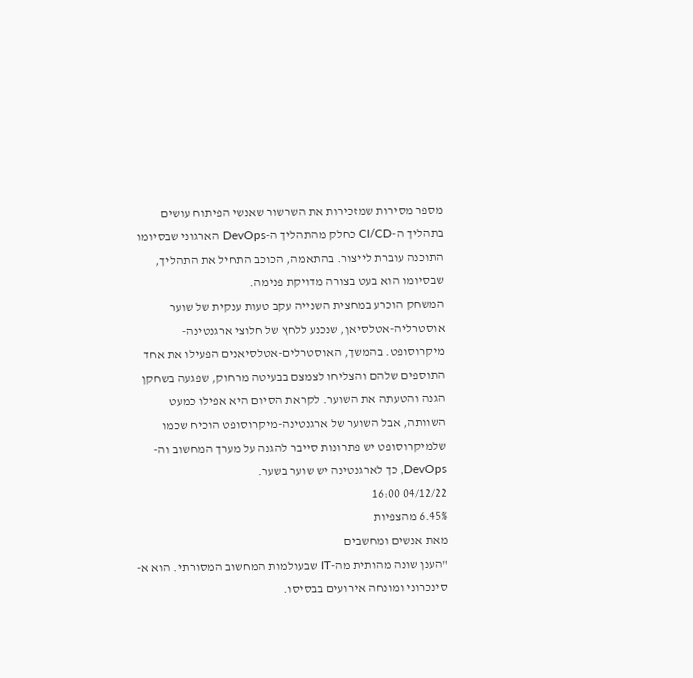מספר מסירות שמזכירות את השרשור שאנשי הפיתוח עושים בתהליך ה-CI/CD כחלק מהתהליך ה-DevOps הארגוני שבסיומו התוכנה עוברת לייצור. בהתאמה, הכוכב התחיל את התהליך, שבסיומו הוא בעט בצורה מדויקת פנימה.
המשחק הוכרע במחצית השנייה עקב טעות ענקית של שוער אוסטרליה-אטלסיאן, שנכנע ללחץ של חלוצי ארגנטינה-מיקרוסופט. בהמשך, האוסטרלים-אטלסיאנים הפעילו את אחד התוספים שלהם והצליחו לצמצם בבעיטה מרחוק, שפגעה בשחקן הגנה והטעתה את השוער. לקראת הסיום היא אפילו כמעט השוותה, אבל השוער של ארגנטינה-מיקרוסופט הוכיח שכמו שלמיקרוסופט יש פתרונות סייבר להגנה על מערך המחשוב וה-DevOps, כך לארגנטינה יש שוער בשער.
04/12/22 16:00
6.45% מהצפיות
מאת אנשים ומחשבים
"הענן שונה מהותית מה-IT שבעולמות המחשוב המסורתי. הוא א-סינכרוני ומונחה אירועים בבסיסו.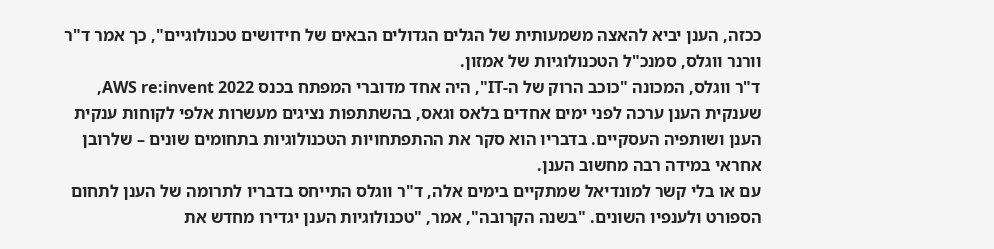ככזה, הענן יביא להאצה משמעותית של הגלים הגדולים הבאים של חידושים טכנולוגיים", כך אמר ד"ר וורנר ווגלס, סמנכ"ל הטכנולוגיות של אמזון.
ד"ר ווגלס, המכונה "כוכב הרוק של ה-IT", היה אחד מדוברי המפתח בכנס AWS re:invent 2022, שענקית הענן ערכה לפני ימים אחדים בלאס וגאס, בהשתתפות נציגים מעשרות אלפי לקוחות ענקית הענן ושותפיה העסקיים. בדבריו הוא סקר את ההתפתחויות הטכנולוגיות בתחומים שונים – שלרובן אחראי במידה רבה מחשוב הענן.
עם או בלי קשר למונדיאל שמתקיים בימים אלה, ד"ר ווגלס התייחס בדבריו לתרומה של הענן לתחום הספורט ולענפיו השונים. "בשנה הקרובה", אמר, "טכנולוגיות הענן יגדירו מחדש את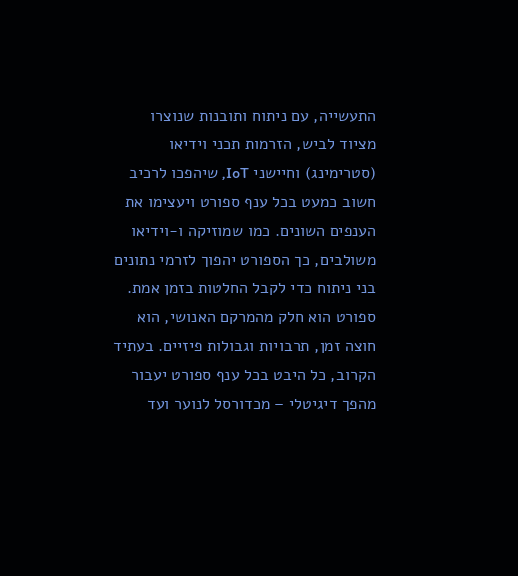התעשייה, עם ניתוח ותובנות שנוצרו מציוד לביש, הזרמות תכני וידיאו (סטרימינג) וחיישני IoT, שיהפכו לרכיב חשוב כמעט בכל ענף ספורט ויעצימו את הענפים השונים. כמו שמוזיקה ו-וידיאו משולבים, כך הספורט יהפוך לזרמי נתונים בני ניתוח כדי לקבל החלטות בזמן אמת. ספורט הוא חלק מהמרקם האנושי, הוא חוצה זמן, תרבויות וגבולות פיזיים. בעתיד הקרוב, כל היבט בכל ענף ספורט יעבור מהפך דיגיטלי – מכדורסל לנוער ועד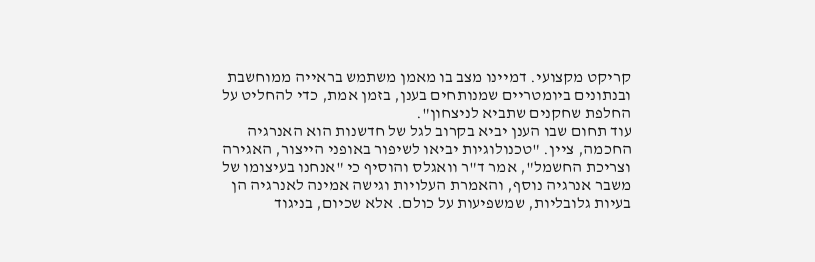קריקט מקצועי. דמיינו מצב בו מאמן משתמש בראייה ממוחשבת ובנתונים ביומטריים שמנותחים בענן, בזמן אמת, כדי להחליט על החלפת שחקנים שתביא לניצחון".
עוד תחום שבו הענן יביא בקרוב לגל של חדשנות הוא האנרגיה החכמה, ציין. "טכנולוגיות יביאו לשיפור באופני הייצור, האגירה וצריכת החשמל", אמר ד"ר וואגלס והוסיף כי "אנחנו בעיצומו של משבר אנרגיה נוסף, והאמרת העלויות וגישה אמינה לאנרגיה הן בעיות גלובליות, שמשפיעות על כולם. אלא שכיום, בניגוד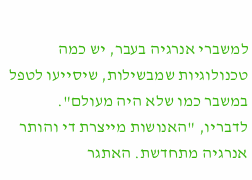למשברי אנרגיה בעבר, יש כמה טכנולוגיות שמבשילות, שיסייעו לטפל במשבר כמו שלא היה מעולם".
לדבריו, "האנושות מייצרת די והותר אנרגיה מתחדשת. האתגר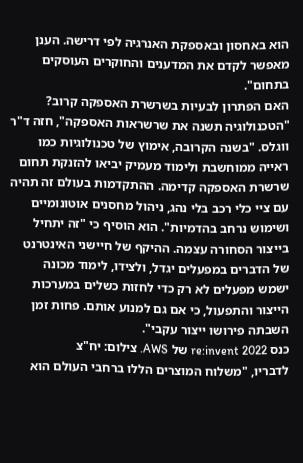הוא באחסון ובאספקת האנרגיה לפי דרישה. הענן מאפשר לקדם את המדענים והחוקרים העוסקים בתחום".
האם הפתרון לבעיות בשרשרת האספקה קרוב?
"הטכנולוגיה תשנה את שרשראות האספקה", חזה ד"ר ווגלס. "בשנה הקרובה, אימוץ של טכנולוגיות כמו ראייה ממוחשבת ולימוד מעמיק יביאו להזנקת תחום שרשרת האספקה קדימה. ההתקדמות בעולם זה תהיה עם ציי כלי רכב בלי נהג, ניהול מחסנים אוטונומיים ושימוש נרחב בהדמיות". הוא הוסיף כי "זה יתחיל בייצור הסחורה עצמה. ההיקף של חיישני האינטרנט של הדברים במפעלים יגדל, ולצידו, לימוד מכונה ישמש מפעלים לא רק כדי לחזות כשלים במערכות הייצור והתפעול, כי אם גם למנוע אותם. פחות זמן השבתה פירושו ייצור עקבי".
כנס re:invent 2022 של AWS. צילום: יח"צ
לדבריו, "משלוח המוצרים הללו ברחבי העולם הוא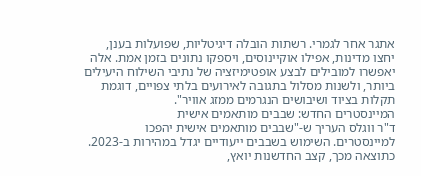אתגר אחר לגמרי. רשתות הובלה דיגיטליות, שפועלות בענן, יחצו מדינות, אפילו אוקיינוסים, ויספקו נתונים בזמן אמת. אלה יאפשרו למובילים לבצע אופטימיזציה של נתיבי השילוח היעילים ביותר, ולשנות מסלול בתגובה לאירועים בלתי צפויים, דוגמת תקלות בציוד ושיבושים הנגרמים ממזג אוויר".
המיינסטרים החדש: שבבים מותאמים אישית
ד"ר ווגלס העריך ש-"שבבים מותאמים אישית יהפכו למיינסטרים. השימוש בשבבים ייעודיים יגדל במהירות ב-2023. כתוצאה מכך, קצב החדשנות יואץ,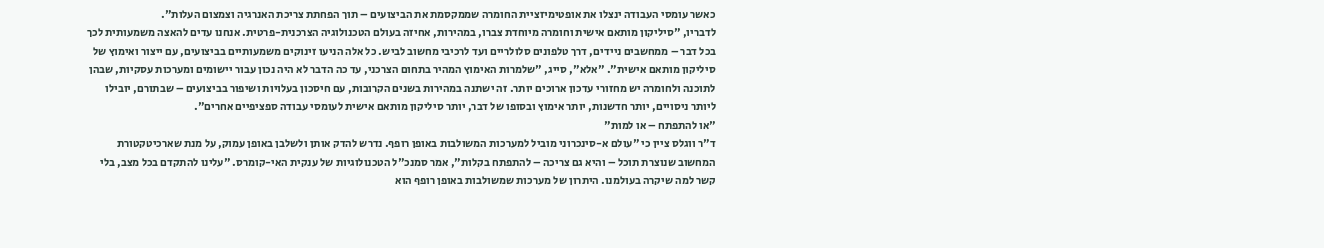כאשר עומסי העבודה ינצלו את אופטימיזציית החומרה שממקסמת את הביצועים – תוך הפחתת צריכת האנרגיה וצמצום העלות".
לדבריו, "סיליקון מותאם אישית וחומרה מיוחדת צברו, במהירות, אחיזה בעולם הטכנולוגיה הצרכנית-פרטית. אנחנו עדים להאצה משמעותית לכך בכל דבר – ממחשבים ניידים, דרך טלפונים סלולריים ועד לרכיבי מחשוב לביש. כל אלה הניעו זינוקים משמעותיים בביצועים, עם ייצור ואימוץ של סיליקון מותאם אישית". "אלא", סייג, "שלמרות האימוץ המהיר בתחום הצרכני, עד כה הדבר לא היה נכון עבור יישומים ומערכות עסקיות, שבהן לתוכנה ולחומרה יש מחזורי עדכון ארוכים יותר. זה ישתנה במהירות בשנים הקרובות, עם חיסכון בעלויות ושיפור בביצועים – שבתורם, יובילו ליותר ניסויים, יותר חדשנות, יותר אימוץ ובסופו של דבר, יותר סיליקון מותאם אישית לעומסי עבודה ספציפיים אחרים".
"או להתפתח – או למות"
ד"ר ווגלס ציין כי "עולם א-סינכרוני מוביל למערכות המשולבות באופן רופף. נדרש להדק אותן ולשלבן באופן עמוק, על מנת שארכיטקטורת המחשוב שנוצרת תוכל – והיא גם צריכה – להתפתח בקלות", אמר סמנכ"ל הטכנולוגיות של ענקית האי-קומרס. "עלינו להתקדם בכל מצב, בלי קשר למה שיקרה בעולמנו. היתרון של מערכות שמשולבות באופן רופף הוא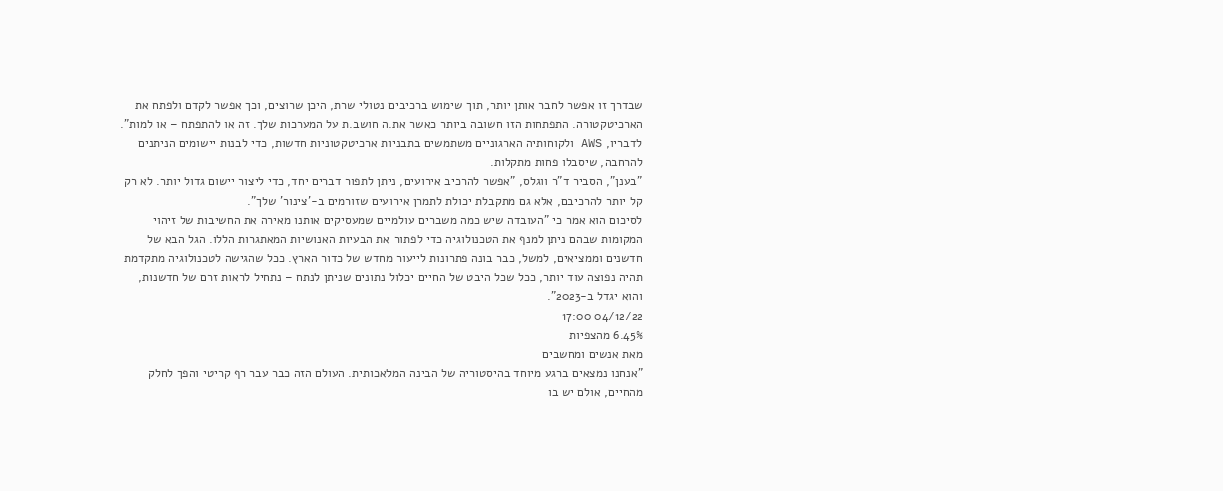שבדרך זו אפשר לחבר אותן יותר, תוך שימוש ברכיבים נטולי שרת, היכן שרוצים, וכך אפשר לקדם ולפתח את הארכיטקטורה. התפתחות הזו חשובה ביותר כאשר את.ה חושב.ת על המערכות שלך. זה או להתפתח – או למות". לדבריו, AWS ולקוחותיה הארגוניים משתמשים בתבניות ארכיטקטוניות חדשות, כדי לבנות יישומים הניתנים להרחבה, שיסבלו פחות מתקלות.
"בענן", הסביר ד"ר ווגלס, "אפשר להרכיב אירועים, ניתן לתפור דברים יחד, כדי ליצור יישום גדול יותר. לא רק קל יותר להרכיבם, אלא גם מתקבלת יכולת לתמרן אירועים שזורמים ב-'צינור' שלך".
לסיכום הוא אמר כי "העובדה שיש כמה משברים עולמיים שמעסיקים אותנו מאירה את החשיבות של זיהוי המקומות שבהם ניתן למנף את הטכנולוגיה כדי לפתור את הבעיות האנושיות המאתגרות הללו. הגל הבא של חדשנים וממציאים, למשל, כבר בונה פתרונות לייעור מחדש של כדור הארץ. ככל שהגישה לטכנולוגיה מתקדמת תהיה נפוצה עוד יותר, ככל שכל היבט של החיים יכלול נתונים שניתן לנתח – נתחיל לראות זרם של חדשנות, והוא יגדל ב-2023".
04/12/22 17:00
6.45% מהצפיות
מאת אנשים ומחשבים
"אנחנו נמצאים ברגע מיוחד בהיסטוריה של הבינה המלאכותית. העולם הזה כבר עבר רף קריטי והפך לחלק מהחיים, אולם יש בו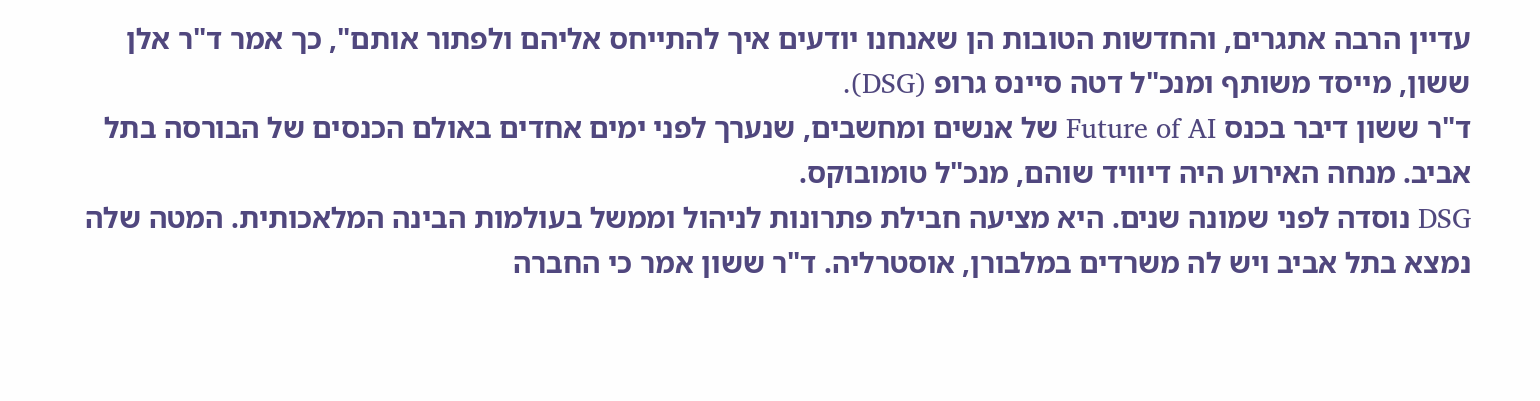עדיין הרבה אתגרים, והחדשות הטובות הן שאנחנו יודעים איך להתייחס אליהם ולפתור אותם", כך אמר ד"ר אלן ששון, מייסד משותף ומנכ"ל דטה סיינס גרופ (DSG).
ד"ר ששון דיבר בכנס Future of AI של אנשים ומחשבים, שנערך לפני ימים אחדים באולם הכנסים של הבורסה בתל אביב. מנחה האירוע היה דיוויד שוהם, מנכ"ל טומובוקס.
DSG נוסדה לפני שמונה שנים. היא מציעה חבילת פתרונות לניהול וממשל בעולמות הבינה המלאכותית. המטה שלה נמצא בתל אביב ויש לה משרדים במלבורן, אוסטרליה. ד"ר ששון אמר כי החברה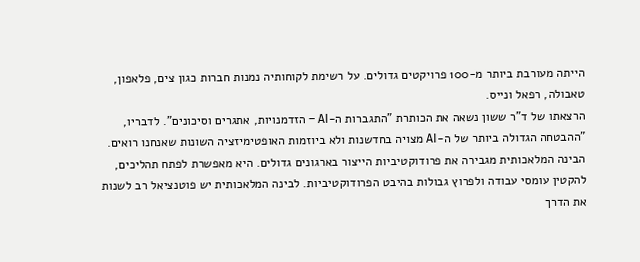הייתה מעורבת ביותר מ-100 פרויקטים גדולים. על רשימת לקוחותיה נמנות חברות כגון צים, פלאפון, טאבולה, רפאל ונייס.
הרצאתו של ד"ר ששון נשאה את הכותרת "התגברות ה-AI – הזדמנויות, אתגרים וסיכונים". לדבריו, "ההבטחה הגדולה ביותר של ה-AI מצויה בחדשנות ולא ביוזמות האופטימיזציה השונות שאנחנו רואים. הבינה המלאכותית מגבירה את פרודוקטיביות הייצור בארגונים גדולים. היא מאפשרת לפתח תהליכים, להקטין עומסי עבודה ולפרוץ גבולות בהיבט הפרודוקטיביות. לבינה המלאכותית יש פוטנציאל רב לשנות את הדרך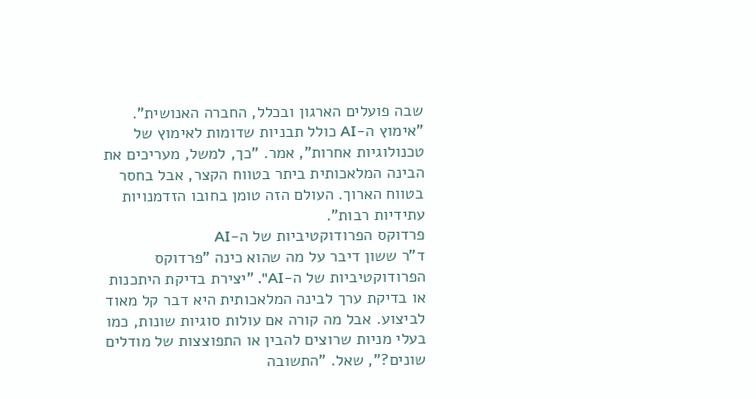שבה פועלים הארגון ובכלל, החברה האנושית".
"אימוץ ה-AI כולל תבניות שדומות לאימוץ של טכנולוגיות אחרות", אמר. "כך, למשל, מעריכים את הבינה המלאכותית ביתר בטווח הקצר, אבל בחסר בטווח הארוך. העולם הזה טומן בחובו הזדמנויות עתידיות רבות".
פרדוקס הפרודוקטיביות של ה-AI
ד"ר ששון דיבר על מה שהוא כינה "פרדוקס הפרודוקטיביות של ה-AI". "יצירת בדיקת היתכנות או בדיקת ערך לבינה המלאכותית היא דבר קל מאוד לביצוע. אבל מה קורה אם עולות סוגיות שונות, כמו בעלי מניות שרוצים להבין או התפוצצות של מודלים שונים?", שאל. "התשובה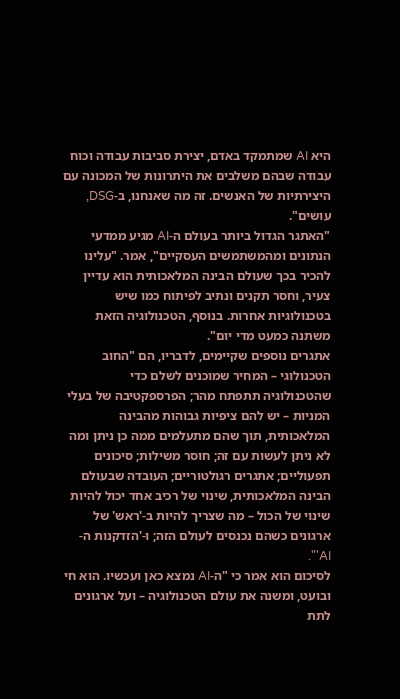היא AI שמתמקד באדם, יצירת סביבות עבודה וכוח עבודה שבהם משלבים את היתרונות של המכונה עם היצירתיות של האנשים. זה מה שאנחנו, ב-DSG, עושים".
"האתגר הגדול ביותר בעולם ה-AI מגיע ממדעי הנתונים ומהמשתמשים העסקיים", אמר. "עלינו להכיר בכך שעולם הבינה המלאכותית הוא עדיין צעיר, וחסר תקנים ונתיב לפיתוח כמו שיש בטכנולוגיות אחרות. בנוסף, הטכנולוגיה הזאת משתנה כמעט מדי יום".
אתגרים נוספים שקיימים, לדבריו, הם "החוב הטכנולוגי – המחיר שמוכנים לשלם כדי שהטכנולוגיה תתפתח מהר; הפרספקטיבה של בעלי המניות – יש להם ציפיות גבוהות מהבינה המלאכותית, תוך שהם מתעלמים ממה כן ניתן ומה לא ניתן לעשות עם זה; חוסר משילות; סיכונים תפעוליים; אתגרים רגולטוריים; העובדה שבעולם הבינה המלאכותית, שינוי של רכיב אחד יכול להיות שינוי של הכול – מה שצריך להיות ב-'ראש' של ארגונים כשהם נכנסים לעולם הזה; ו-'הזדקנות ה-AI'".
לסיכום הוא אמר כי "ה-AI נמצא כאן ועכשיו. הוא חי ובועט, ומשנה את עולם הטכנולוגיה – ועל ארגונים לתת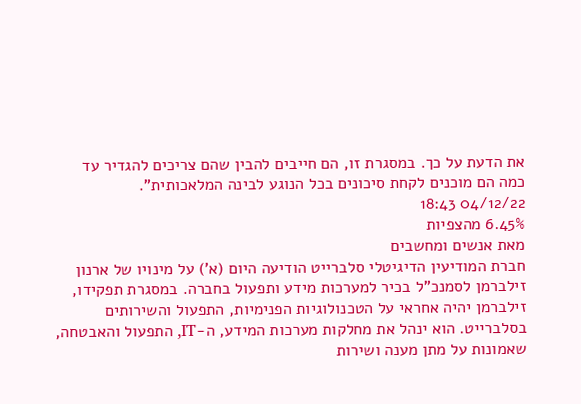את הדעת על כך. במסגרת זו, הם חייבים להבין שהם צריכים להגדיר עד כמה הם מוכנים לקחת סיכונים בכל הנוגע לבינה המלאכותית".
04/12/22 18:43
6.45% מהצפיות
מאת אנשים ומחשבים
חברת המודיעין הדיגיטלי סלברייט הודיעה היום (א') על מינויו של ארנון זילברמן לסמנכ"ל בכיר למערכות מידע ותפעול בחברה. במסגרת תפקידו, זילברמן יהיה אחראי על הטכנולוגיות הפנימיות, התפעול והשירותים בסלברייט. הוא ינהל את מחלקות מערכות המידע, ה-IT, התפעול והאבטחה, שאמונות על מתן מענה ושירות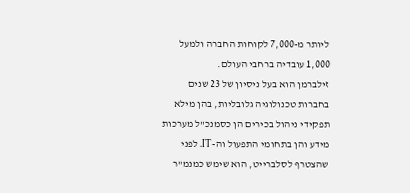ליותר מ-7,000 לקוחות החברה ולמעל 1,000 עובדיה ברחבי העולם.
זילברמן הוא בעל ניסיון של 23 שנים בחברות טכנולוגיה גלובליות, בהן מילא תפקידי ניהול בכירים הן כסמנכ"ל מערכות מידע והן בתחומי התפעול וה-IT. לפני שהצטרף לסלברייט, הוא שימש כמנמ"ר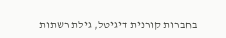בחברות קורנית דיגיטל, גילת רשתות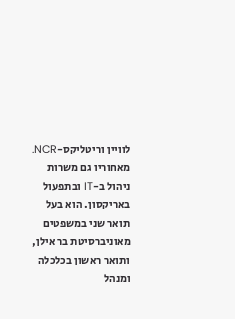לוויין וריטליקס-NCR. מאחוריו גם משרות ניהול ב-IT ובתפעול באריקסון. הוא בעל תואר שני במשפטים מאוניברסיטת בר אילן, ותואר ראשון בכלכלה ומנהל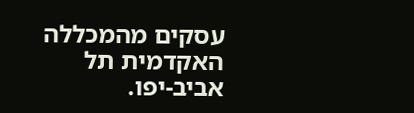עסקים מהמכללה האקדמית תל אביב-יפו.